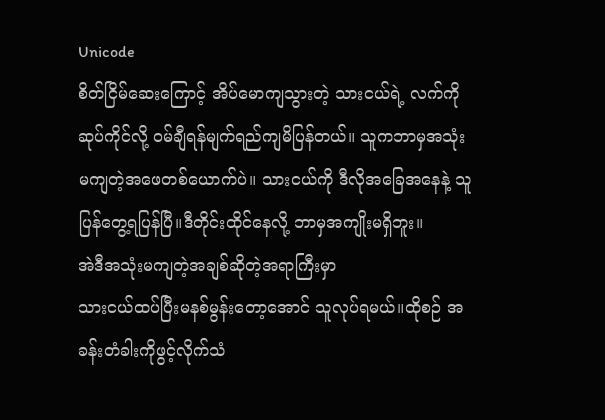Unicode
စိတ်ငြိမ်ဆေးကြောင့် အိပ်မောကျသွားတဲ့ သားငယ်ရဲ့ လက်ကိုဆုပ်ကိုင်လို့ ဝမ်ချီရန်မျက်ရည်ကျမိပြန်တယ်။ သူကဘာမှအသုံးမကျတဲ့အဖေတစ်ယောက်ပဲ။ သားငယ်ကို ဒီလိုအခြေအနေနဲ့ သူ
ပြန်တွေ့ရပြန်ပြီ။ဒီတိုင်းထိုင်နေလို့ ဘာမှအကျိုးမရှိဘူး။
အဲဒီအသုံးမကျတဲ့အချစ်ဆိုတဲ့အရာကြီးမှာ
သားငယ်ထပ်ပြီးမနစ်မွန်းတော့အောင် သူလုပ်ရမယ်။ထိုစဉ် အခန်းတံခါးကိုဖွင့်လိုက်သံ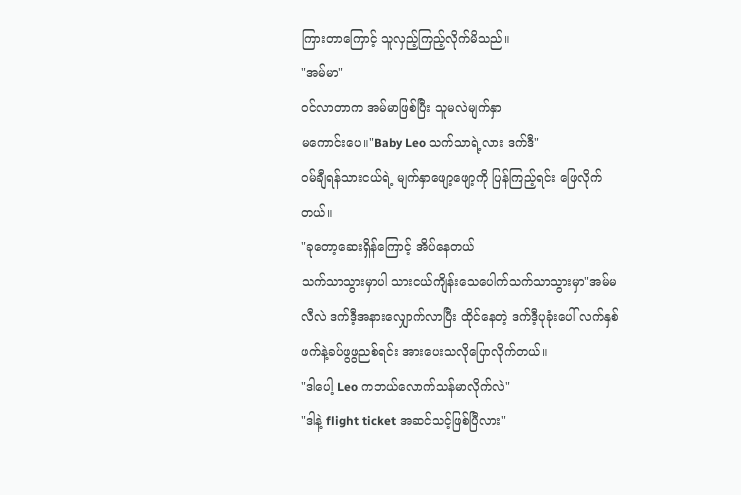ကြားတာကြောင့် သူလှည့်ကြည့်လိုက်မိသည်။
"အမ်မာ"
ဝင်လာတာက အမ်မာဖြစ်ပြီး သူမလဲမျက်နှာ
မကောင်းပေ။"Baby Leo သက်သာရဲ့လား ဒက်ဒီ"
ဝမ်ချီရန်သားငယ်ရဲ့ မျက်နှာဖျော့ဖျော့ကို ပြန်ကြည့်ရင်း ဖြေလိုက်တယ်။
"ခုတော့ဆေးရှိန်ကြောင့် အိပ်နေတယ်
သက်သာသွားမှာပါ သားငယ်ကျိန်းသေပေါက်သက်သာသွားမှာ"အမ်မလီလဲ ဒက်ဒီ့အနားလျှောက်လာပြီး ထိုင်နေတဲ့ ဒက်ဒီ့ပုခုံးပေါ် လက်နှစ်ဖက်နဲ့ခပ်ဖွဖွညစ်ရင်း အားပေးသလိုပြောလိုက်တယ်။
"ဒါပေါ့ Leo ကဘယ်လောက်သန်မာလိုက်လဲ"
"ဒါနဲ့ flight ticket အဆင်သင့်ဖြစ်ပြီလား"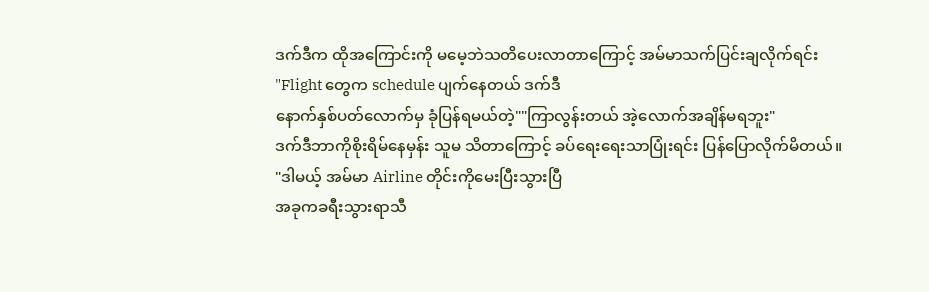ဒက်ဒီက ထိုအကြောင်းကို မမေ့ဘဲသတိပေးလာတာကြောင့် အမ်မာသက်ပြင်းချလိုက်ရင်း
"Flight တွေက schedule ပျက်နေတယ် ဒက်ဒီ
နောက်နှစ်ပတ်လောက်မှ ခုံပြန်ရမယ်တဲ့""ကြာလွန်းတယ် အဲ့လောက်အချိန်မရဘူး"
ဒက်ဒီဘာကိုစိုးရိမ်နေမှန်း သူမ သိတာကြောင့် ခပ်ရေးရေးသာပြုံးရင်း ပြန်ပြောလိုက်မိတယ်။
"ဒါမယ့် အမ်မာ Airline တိုင်းကိုမေးပြီးသွားပြီ
အခုကခရီးသွားရာသီ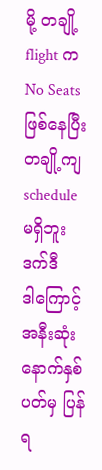မို့ တချို့ flight က
No Seats ဖြစ်နေပြီး တချို့ကျ schedule
မရှိဘူး ဒက်ဒီ
ဒါကြောင့် အနီးဆုံးနောက်နှစ်ပတ်မှ ပြန်ရ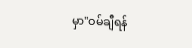မှာ"ဝမ်ချီရန်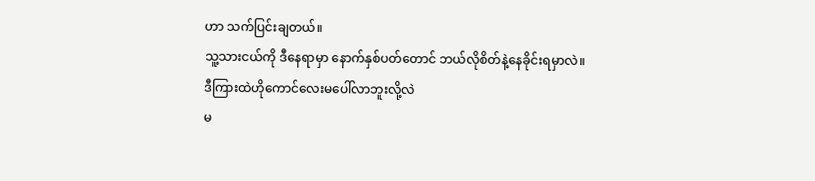ဟာ သက်ပြင်းချတယ်။
သူ့သားငယ်ကို ဒီနေရာမှာ နောက်နှစ်ပတ်တောင် ဘယ်လိုစိတ်နဲ့နေခိုင်းရမှာလဲ။
ဒီကြားထဲဟိုကောင်လေးမပေါ်လာဘူးလို့လဲ
မ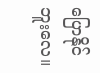ပြောနိုင်ဘူးလေ။